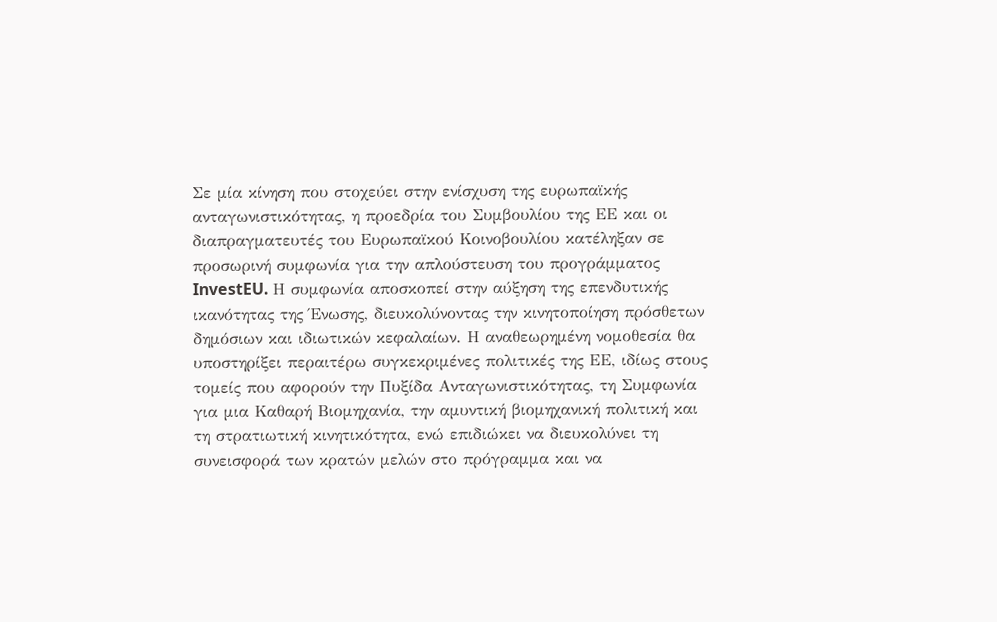Σε μία κίνηση που στοχεύει στην ενίσχυση της ευρωπαϊκής ανταγωνιστικότητας, η προεδρία του Συμβουλίου της ΕΕ και οι διαπραγματευτές του Ευρωπαϊκού Κοινοβουλίου κατέληξαν σε προσωρινή συμφωνία για την απλούστευση του προγράμματος InvestEU. Η συμφωνία αποσκοπεί στην αύξηση της επενδυτικής ικανότητας της Ένωσης, διευκολύνοντας την κινητοποίηση πρόσθετων δημόσιων και ιδιωτικών κεφαλαίων. Η αναθεωρημένη νομοθεσία θα υποστηρίξει περαιτέρω συγκεκριμένες πολιτικές της ΕΕ, ιδίως στους τομείς που αφορούν την Πυξίδα Ανταγωνιστικότητας, τη Συμφωνία για μια Καθαρή Βιομηχανία, την αμυντική βιομηχανική πολιτική και τη στρατιωτική κινητικότητα, ενώ επιδιώκει να διευκολύνει τη συνεισφορά των κρατών μελών στο πρόγραμμα και να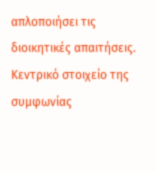απλοποιήσει τις διοικητικές απαιτήσεις.
Κεντρικό στοιχείο της συμφωνίας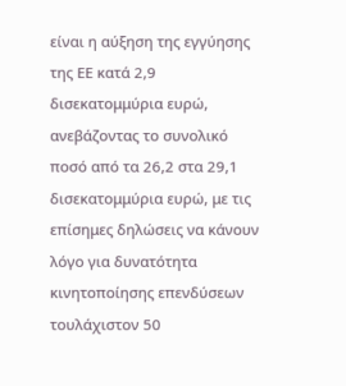είναι η αύξηση της εγγύησης της ΕΕ κατά 2,9 δισεκατομμύρια ευρώ, ανεβάζοντας το συνολικό ποσό από τα 26,2 στα 29,1 δισεκατομμύρια ευρώ, με τις επίσημες δηλώσεις να κάνουν λόγο για δυνατότητα κινητοποίησης επενδύσεων τουλάχιστον 50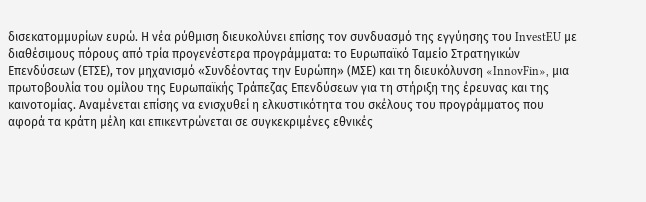δισεκατομμυρίων ευρώ. Η νέα ρύθμιση διευκολύνει επίσης τον συνδυασμό της εγγύησης του InvestEU με διαθέσιμους πόρους από τρία προγενέστερα προγράμματα: το Ευρωπαϊκό Ταμείο Στρατηγικών Επενδύσεων (ΕΤΣΕ), τον μηχανισμό «Συνδέοντας την Ευρώπη» (ΜΣΕ) και τη διευκόλυνση «InnovFin», μια πρωτοβουλία του ομίλου της Ευρωπαϊκής Τράπεζας Επενδύσεων για τη στήριξη της έρευνας και της καινοτομίας. Αναμένεται επίσης να ενισχυθεί η ελκυστικότητα του σκέλους του προγράμματος που αφορά τα κράτη μέλη και επικεντρώνεται σε συγκεκριμένες εθνικές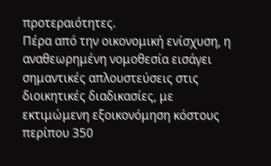προτεραιότητες.
Πέρα από την οικονομική ενίσχυση, η αναθεωρημένη νομοθεσία εισάγει σημαντικές απλουστεύσεις στις διοικητικές διαδικασίες, με εκτιμώμενη εξοικονόμηση κόστους περίπου 350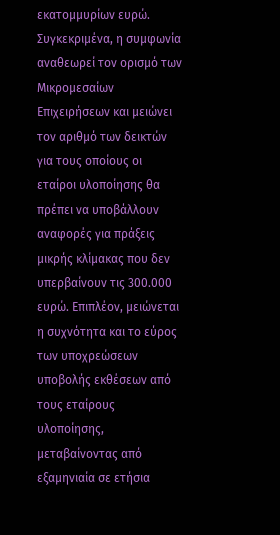εκατομμυρίων ευρώ. Συγκεκριμένα, η συμφωνία αναθεωρεί τον ορισμό των Μικρομεσαίων Επιχειρήσεων και μειώνει τον αριθμό των δεικτών για τους οποίους οι εταίροι υλοποίησης θα πρέπει να υποβάλλουν αναφορές για πράξεις μικρής κλίμακας που δεν υπερβαίνουν τις 300.000 ευρώ. Επιπλέον, μειώνεται η συχνότητα και το εύρος των υποχρεώσεων υποβολής εκθέσεων από τους εταίρους υλοποίησης, μεταβαίνοντας από εξαμηνιαία σε ετήσια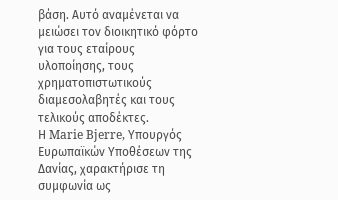βάση. Αυτό αναμένεται να μειώσει τον διοικητικό φόρτο για τους εταίρους υλοποίησης, τους χρηματοπιστωτικούς διαμεσολαβητές και τους τελικούς αποδέκτες.
Η Marie Bjerre, Υπουργός Ευρωπαϊκών Υποθέσεων της Δανίας, χαρακτήρισε τη συμφωνία ως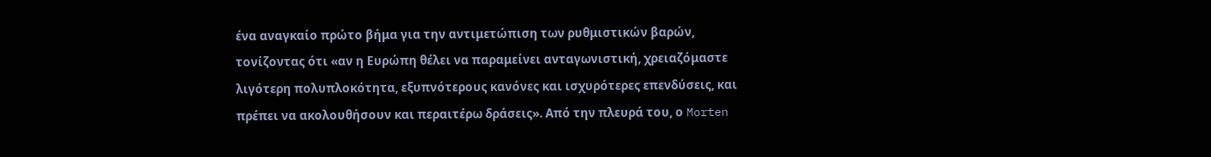ένα αναγκαίο πρώτο βήμα για την αντιμετώπιση των ρυθμιστικών βαρών, τονίζοντας ότι «αν η Ευρώπη θέλει να παραμείνει ανταγωνιστική, χρειαζόμαστε λιγότερη πολυπλοκότητα, εξυπνότερους κανόνες και ισχυρότερες επενδύσεις, και πρέπει να ακολουθήσουν και περαιτέρω δράσεις». Από την πλευρά του, ο Morten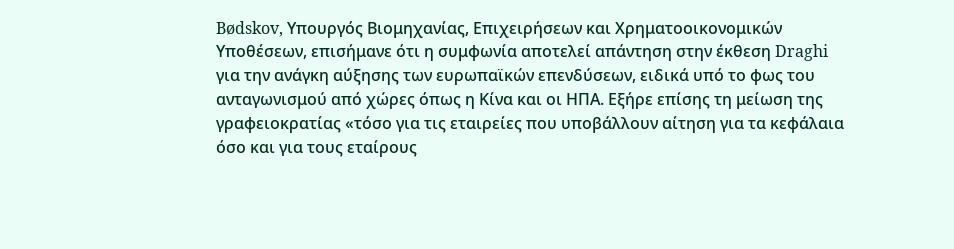Bødskov, Υπουργός Βιομηχανίας, Επιχειρήσεων και Χρηματοοικονομικών Υποθέσεων, επισήμανε ότι η συμφωνία αποτελεί απάντηση στην έκθεση Draghi για την ανάγκη αύξησης των ευρωπαϊκών επενδύσεων, ειδικά υπό το φως του ανταγωνισμού από χώρες όπως η Κίνα και οι ΗΠΑ. Εξήρε επίσης τη μείωση της γραφειοκρατίας «τόσο για τις εταιρείες που υποβάλλουν αίτηση για τα κεφάλαια όσο και για τους εταίρους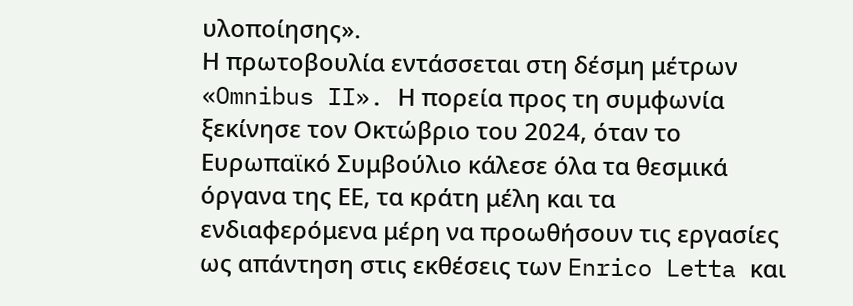υλοποίησης».
Η πρωτοβουλία εντάσσεται στη δέσμη μέτρων «Omnibus II». Η πορεία προς τη συμφωνία ξεκίνησε τον Οκτώβριο του 2024, όταν το Ευρωπαϊκό Συμβούλιο κάλεσε όλα τα θεσμικά όργανα της ΕΕ, τα κράτη μέλη και τα ενδιαφερόμενα μέρη να προωθήσουν τις εργασίες ως απάντηση στις εκθέσεις των Enrico Letta και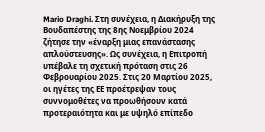Mario Draghi. Στη συνέχεια, η Διακήρυξη της Βουδαπέστης της 8ης Νοεμβρίου 2024 ζήτησε την «έναρξη μιας επανάστασης απλούστευσης». Ως συνέχεια, η Επιτροπή υπέβαλε τη σχετική πρόταση στις 26 Φεβρουαρίου 2025. Στις 20 Μαρτίου 2025, οι ηγέτες της ΕΕ προέτρεψαν τους συννομοθέτες να προωθήσουν κατά προτεραιότητα και με υψηλό επίπεδο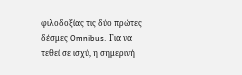φιλοδοξίας τις δύο πρώτες δέσμες Omnibus. Για να τεθεί σε ισχύ, η σημερινή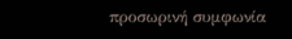προσωρινή συμφωνία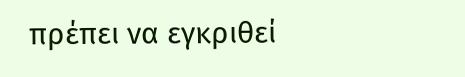πρέπει να εγκριθεί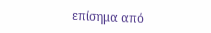επίσημα από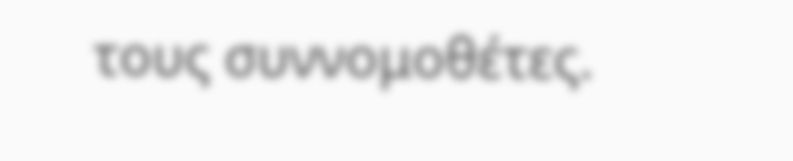τους συννομοθέτες.